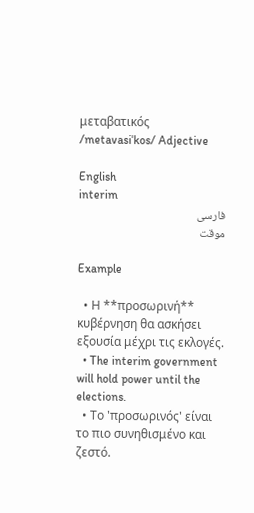μεταβατικός /metavasiˈkos/ Adjective

English
interim
فارسی
موقت

Example

  • Η **προσωρινή** κυβέρνηση θα ασκήσει εξουσία μέχρι τις εκλογές.
  • The interim government will hold power until the elections.
  • Το 'προσωρινός' είναι το πιο συνηθισμένο και ζεστό.